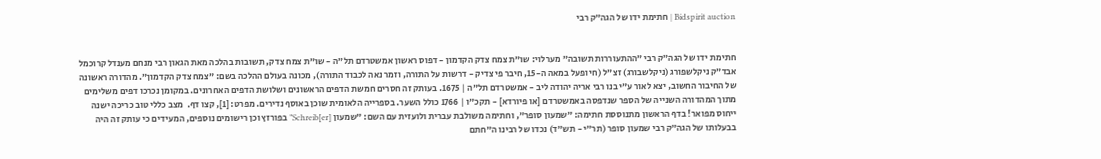Bidspirit auction | חתימת ידו של הגה”ק רבי


חתימת ידו של הגה”ק רבי ”ההתעוררות תשובה” מערלוי: שו”ת צמח צדק הקדמון - דפוס ראשון אמשטרדם תל”ה - שו”ת צמח צדק, תשובות בהלכה מאת הגאון רבי מנחם מענדל קרוכמל אבד”ק ניקלשפורג (ניקלשבורג) זצ”ל (חי ופעל במאה ה-15, חיבר פי צדיק - דרשות על התורה, וזמר נאה לכבוד התורה), מכונה בעולם ההלכה בשם: ”צמח צדק הקדמון”. מהדורה ראשונה של החיבור החשוב, יצא לאור ע”י בנו רבי אריה יהודה ליב - אמשטרדם תל”ה | 1675. בעותק זה חסרים חמשת הדפים הראשונים ושלושת הדפים האחרונים. במקומן נכרכו דפים משלימים מתוך המהדורה השנייה של הספר שנדפסה באמשטרדם [או פיורדא] - תקכ”ו | 1766 כולל השער. בספרייה הלאומית שוכן באוסף נדירים. מפרט: [1], קצו דף.  מצב כללי טוב כריכה ישנה  ייחוס מפואר! בדף הראשון מתנוססת חתימה: ”שמעון סופר”, וחתימה משולבת עברית ולועזית עם השם: ”שמעון [Schreib[er” בפורזץ וכן רישומים נוספים, המעידים כי עותק זה היה בבעלותו של הגה”ק רבי שמעון סופר (תר”י - תש”ד) נכדו של רבינו ה”חתם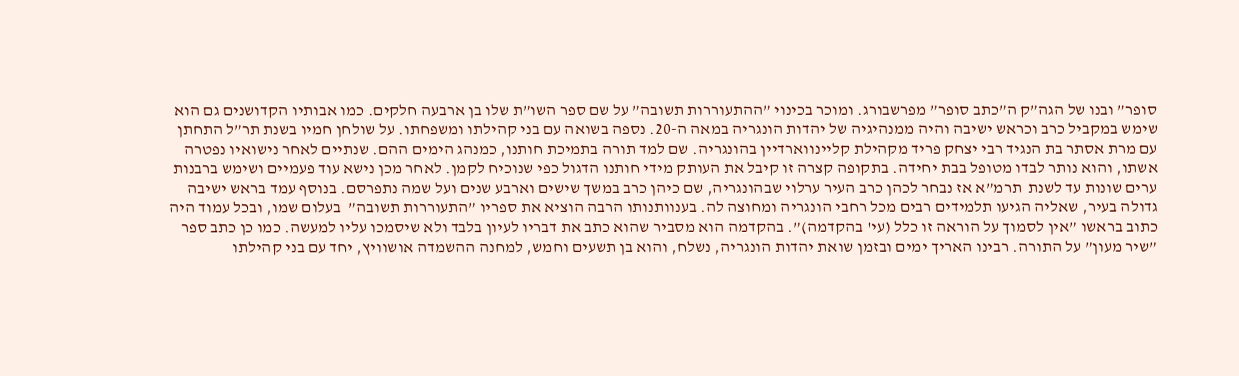סופר” ובנו של הגה”ק ה”כתב סופר” מפרשבורג. ומוכר בכינוי ”ההתעוררות תשובה” על שם ספר השו”ת שלו בן ארבעה חלקים. כמו אבותיו הקדושנים גם הוא שימש במקביל כרב וכראש ישיבה והיה ממנהיגיה של יהדות הונגריה במאה ה-20. נספה בשואה עם בני קהילתו ומשפחתו. על שולחן חמיו בשנת תר”ל התחתן עם מרת אסתר בת הנגיד רבי יצחק פריד מקהילת קליינווארדיין בהונגריה. שם למד תורה בתמיכת חותנו, כמנהג הימים ההם. שנתיים לאחר נישואיו נפטרה אשתו, והוא נותר לבדו מטופל בבת יחידה. בתקופה קצרה זו קיבל את העותק מידי חותנו הדגול כפי שנוכיח לקמן. לאחר מכן נישא עוד פעמיים ושימש ברבנות ערים שונות עד לשנת  תרמ”א אז נבחר לכהן כרב העיר ערלוי שבהונגריה, שם כיהן כרב במשך שישים וארבע שנים ועל שמה נתפרסם. בנוסף עמד בראש ישיבה גדולה בעיר, שאליה הגיעו תלמידים רבים מכל רחבי הונגריה ומחוצה לה. בענוותנותו הרבה הוציא את ספריו ”התעוררות תשובה”  בעלום שמו, ובכל עמוד היה כתוב בראשו ”אין לסמוך על הוראה זו כלל (עי' בהקדמה)”. בהקדמה הוא מסביר שהוא כתב את דבריו לעיון בלבד ולא שיסמכו עליו למעשה. כמו כן כתב ספר ”שיר מעון” על התורה. רבינו האריך ימים ובזמן שואת יהדות הונגריה, נשלח, והוא בן תשעים וחמש, למחנה ההשמדה אושוויץ, יחד עם בני קהילתו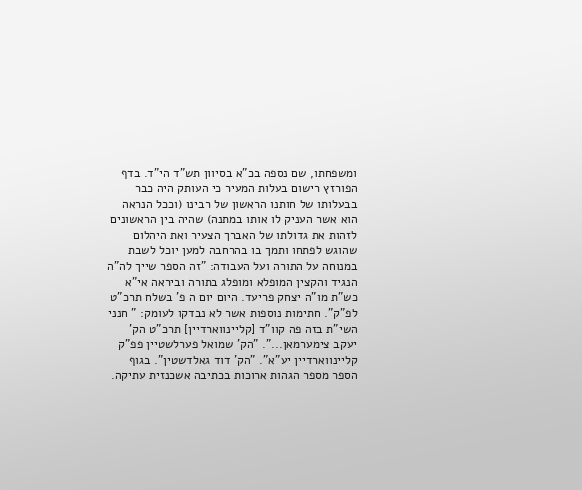ומשפחתו, שם נספה בכ”א בסיוון תש”ד הי”ד. בדף הפורזץ רישום בעלות המעיר כי העותק היה כבר בבעלותו של חותנו הראשון של רבינו (וככל הנראה הוא אשר העניק לו אותו במתנה) שהיה בין הראשונים לזהות את גדולתו של האברך הצעיר ואת היהלום שהוגש לפתחו ותמך בו בהרחבה למען יוכל לשבת במנוחה על התורה ועל העבודה: ”זה הספר שייך לה”ה הנגיד והקצין המופלא ומופלג בתורה וביראה אי”א כש”ת מו”ה יצחק פריעד. היום יום ה פ' בשלח תרכ”ט לפ”ק”. חתימות נוספות אשר לא נבדקו לעומק: ” חנני השי”ת בזה פה קוו”ד [קליינווארדיין] תרכ”ט הק' יעקב צימערמאן...”. ”הק' שמואל פערלשטיין פפ”ק קליינווארדיין יע”א”. ”הק' דוד גאלדשטין”. בגוף הספר מספר הגהות ארוכות בכתיבה אשכנזית עתיקה.